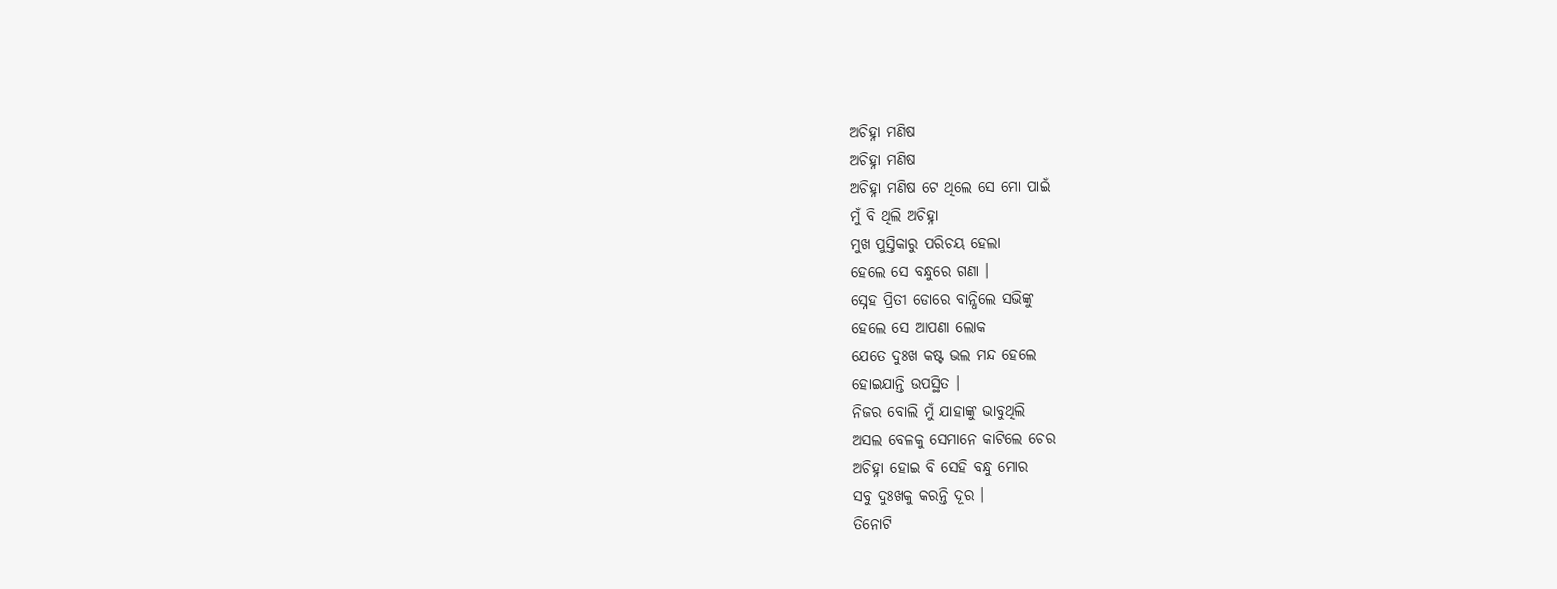ଅଚିହ୍ନା ମଣିଷ
ଅଚିହ୍ନା ମଣିଷ
ଅଚିହ୍ନା ମଣିଷ ଟେ ଥିଲେ ସେ ମୋ ପାଇଁ
ମୁଁ ବି ଥିଲି ଅଚିହ୍ନା
ମୁଖ ପୁସ୍ତିକାରୁ ପରିଚୟ ହେଲା
ହେଲେ ସେ ବନ୍ଧୁରେ ଗଣା ।
ସ୍ନେହ ପ୍ରିତୀ ଡୋରେ ବାନ୍ଧିଲେ ସଭିଙ୍କୁ
ହେଲେ ସେ ଆପଣା ଲୋକ
ଯେତେ ଦୁଃଖ କଷ୍ଟ ଭଲ ମନ୍ଦ ହେଲେ
ହୋଇଯାନ୍ତି ଉପସ୍ଥିତ ।
ନିଜର ବୋଲି ମୁଁ ଯାହାଙ୍କୁ ଭାବୁଥିଲି
ଅସଲ ବେଳକୁ ସେମାନେ କାଟିଲେ ଚେର
ଅଚିହ୍ନା ହୋଇ ବି ସେହି ବନ୍ଧୁ ମୋର
ସବୁ ଦୁଃଖକୁ କରନ୍ତି ଦୂର ।
ତିନୋଟି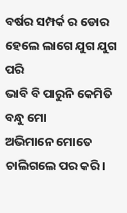ବର୍ଷର ସମ୍ପର୍କ ର ଡୋର
ହେଲେ ଲାଗେ ଯୁଗ ଯୁଗ ପରି
ଭାବି ବି ପାରୁନି କେମିତି ବନ୍ଧୁ ମୋ
ଅଭିମାନେ ମୋତେ ଚାଲିଗଲେ ପର କରି।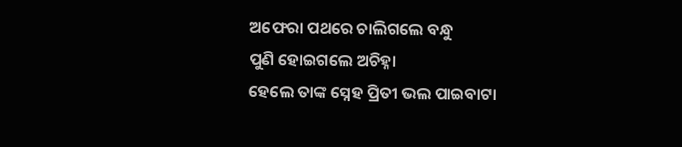ଅଫେରା ପଥରେ ଚାଲିଗଲେ ବନ୍ଧୁ
ପୁଣି ହୋଇଗଲେ ଅଚିହ୍ନା
ହେଲେ ତାଙ୍କ ସ୍ନେହ ପ୍ରିତୀ ଭଲ ପାଇବାଟା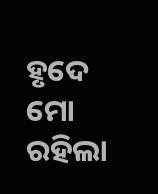ହୃଦେ ମୋ ରହିଲା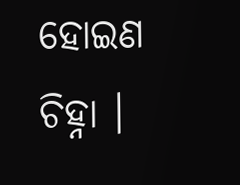ହୋଇଣ ଚିହ୍ନା ।